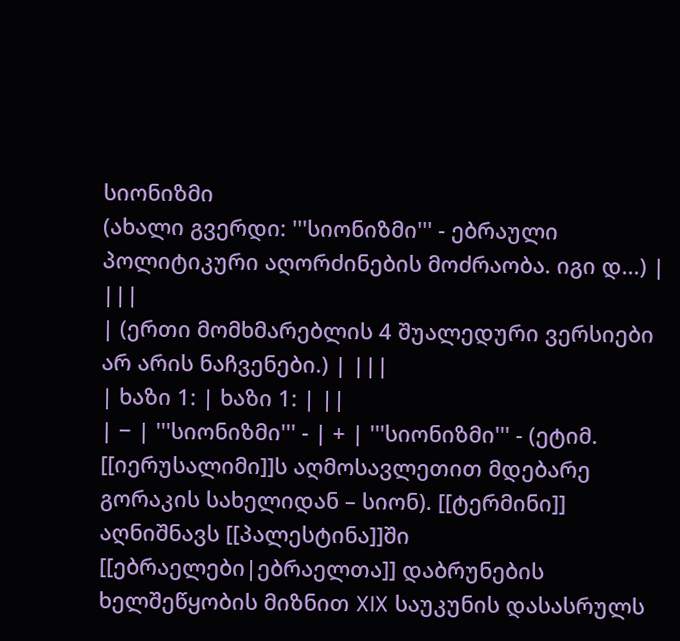სიონიზმი
(ახალი გვერდი: '''სიონიზმი''' - ებრაული პოლიტიკური აღორძინების მოძრაობა. იგი დ...) |
|||
| (ერთი მომხმარებლის 4 შუალედური ვერსიები არ არის ნაჩვენები.) | |||
| ხაზი 1: | ხაზი 1: | ||
| − | '''სიონიზმი''' - | + | '''სიონიზმი''' - (ეტიმ. [[იერუსალიმი]]ს აღმოსავლეთით მდებარე გორაკის სახელიდან – სიონ). [[ტერმინი]] აღნიშნავს [[პალესტინა]]ში [[ებრაელები|ებრაელთა]] დაბრუნების ხელშეწყობის მიზნით XIX საუკუნის დასასრულს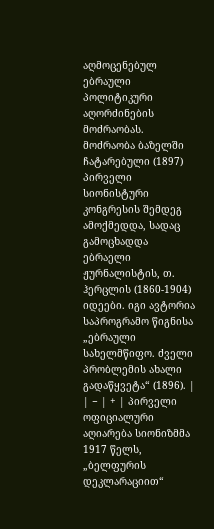აღმოცენებულ ებრაული პოლიტიკური აღორძინების მოძრაობას. მოძრაობა ბაზელში ჩატარებული (1897) პირველი სიონისტური კონგრესის შემდეგ ამოქმედდა, სადაც გამოცხადდა ებრაელი ჟურნალისტის, თ. ჰერცლის (1860-1904) იდეები. იგი ავტორია საპროგრამო წიგნისა „ებრაული სახელმწიფო. ძველი პრობლემის ახალი გადაწყვეტა“ (1896). |
| − | + | პირველი ოფიციალური აღიარება სიონიზმმა 1917 წელს, „ბელფურის დეკლარაციით“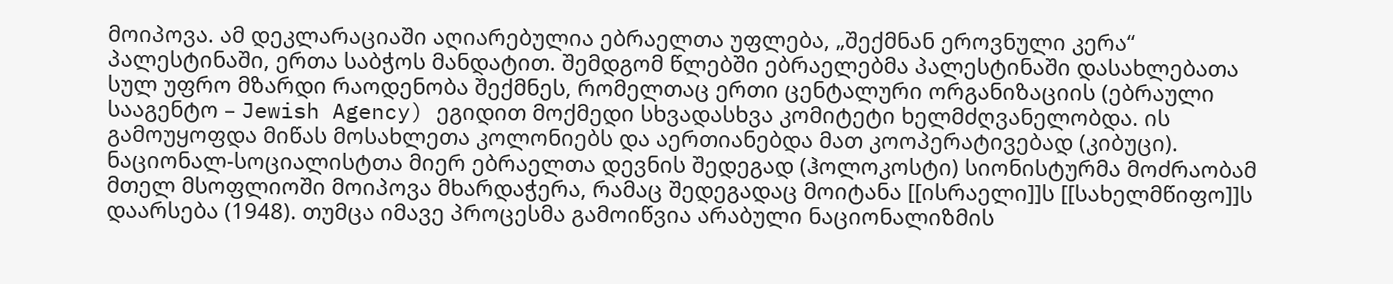მოიპოვა. ამ დეკლარაციაში აღიარებულია ებრაელთა უფლება, „შექმნან ეროვნული კერა“ პალესტინაში, ერთა საბჭოს მანდატით. შემდგომ წლებში ებრაელებმა პალესტინაში დასახლებათა სულ უფრო მზარდი რაოდენობა შექმნეს, რომელთაც ერთი ცენტალური ორგანიზაციის (ებრაული სააგენტო – Jewish Agency) ეგიდით მოქმედი სხვადასხვა კომიტეტი ხელმძღვანელობდა. ის გამოუყოფდა მიწას მოსახლეთა კოლონიებს და აერთიანებდა მათ კოოპერატივებად (კიბუცი). ნაციონალ-სოციალისტთა მიერ ებრაელთა დევნის შედეგად (ჰოლოკოსტი) სიონისტურმა მოძრაობამ მთელ მსოფლიოში მოიპოვა მხარდაჭერა, რამაც შედეგადაც მოიტანა [[ისრაელი]]ს [[სახელმწიფო]]ს დაარსება (1948). თუმცა იმავე პროცესმა გამოიწვია არაბული ნაციონალიზმის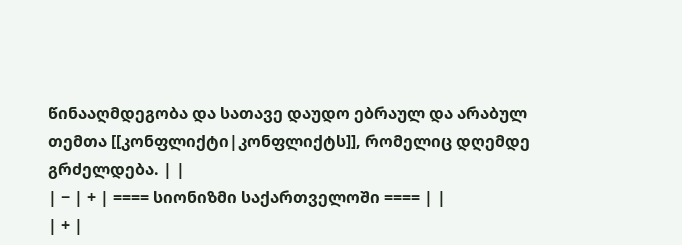წინააღმდეგობა და სათავე დაუდო ებრაულ და არაბულ თემთა [[კონფლიქტი|კონფლიქტს]], რომელიც დღემდე გრძელდება. | |
| − | + | ==== სიონიზმი საქართველოში ==== | |
| + |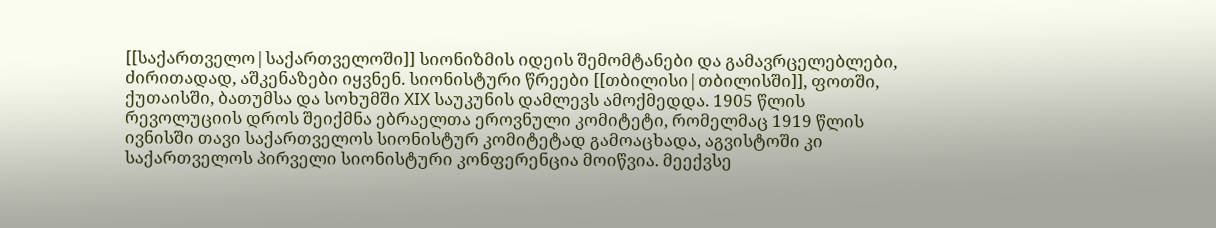[[საქართველო|საქართველოში]] სიონიზმის იდეის შემომტანები და გამავრცელებლები, ძირითადად, აშკენაზები იყვნენ. სიონისტური წრეები [[თბილისი|თბილისში]], ფოთში, ქუთაისში, ბათუმსა და სოხუმში XIX საუკუნის დამლევს ამოქმედდა. 1905 წლის რევოლუციის დროს შეიქმნა ებრაელთა ეროვნული კომიტეტი, რომელმაც 1919 წლის ივნისში თავი საქართველოს სიონისტურ კომიტეტად გამოაცხადა, აგვისტოში კი საქართველოს პირველი სიონისტური კონფერენცია მოიწვია. მეექვსე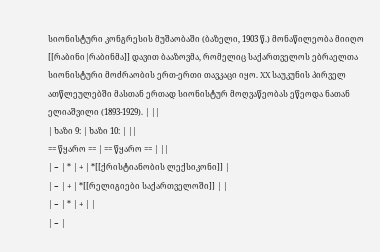სიონისტური კონგრესის მუშაობაში (ბაზელი, 1903 წ.) მონაწილეობა მიიღო [[რაბინი|რაბინმა]] დავით ბააზოვმა, რომელიც საქართველოს ებრაელთა სიონისტური მოძრაობის ერთ-ერთი თავკაცი იყო. XX საუკუნის პირველ ათწლეულებში მასთან ერთად სიონისტურ მოღვაწეობას ეწეოდა ნათან ელიაშვილი (1893-1929). | ||
| ხაზი 9: | ხაზი 10: | ||
== წყარო == | == წყარო == | ||
| − | * | + | *[[ქრისტიანობის ლექსიკონი]] |
| − | + | *[[რელიგიები საქართველოში]] | |
| − | * | + | |
| − |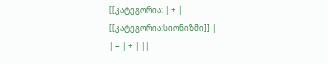[[კატეგორია: | + | [[კატეგორია:სიონიზმი]] |
| − | + | ||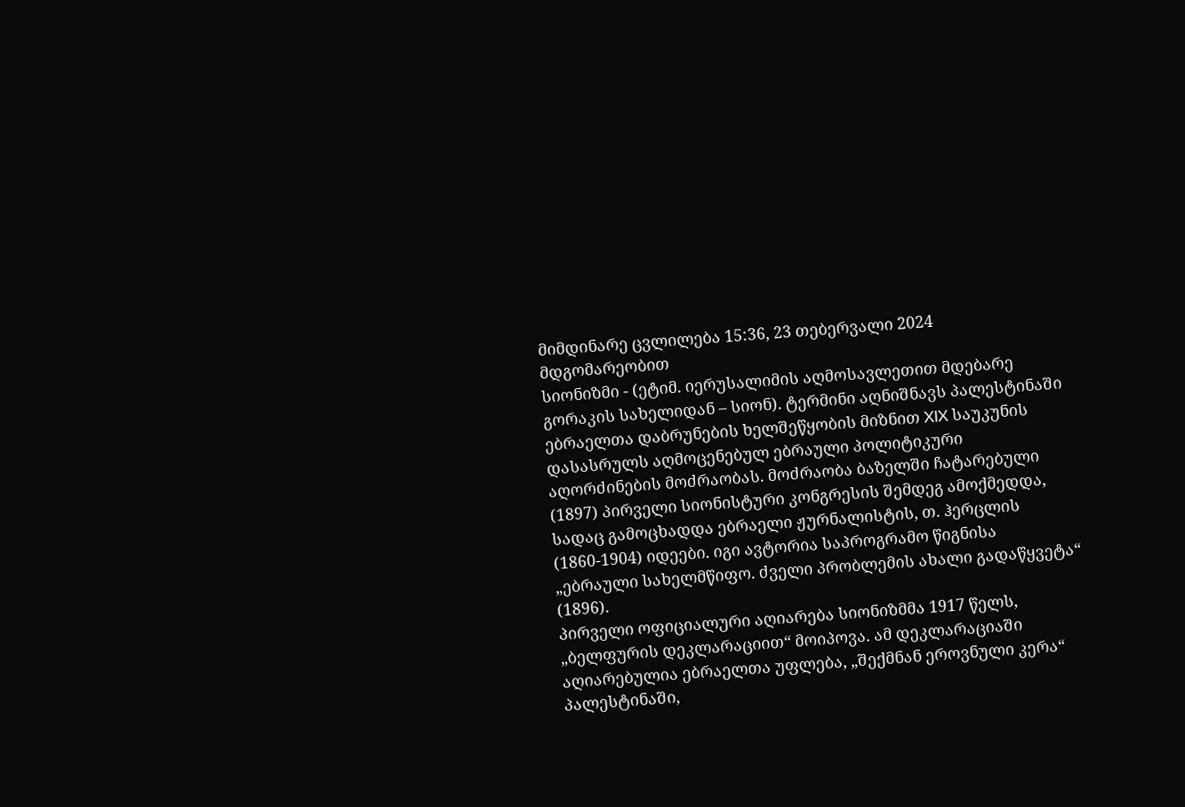მიმდინარე ცვლილება 15:36, 23 თებერვალი 2024 მდგომარეობით
სიონიზმი - (ეტიმ. იერუსალიმის აღმოსავლეთით მდებარე გორაკის სახელიდან – სიონ). ტერმინი აღნიშნავს პალესტინაში ებრაელთა დაბრუნების ხელშეწყობის მიზნით XIX საუკუნის დასასრულს აღმოცენებულ ებრაული პოლიტიკური აღორძინების მოძრაობას. მოძრაობა ბაზელში ჩატარებული (1897) პირველი სიონისტური კონგრესის შემდეგ ამოქმედდა, სადაც გამოცხადდა ებრაელი ჟურნალისტის, თ. ჰერცლის (1860-1904) იდეები. იგი ავტორია საპროგრამო წიგნისა „ებრაული სახელმწიფო. ძველი პრობლემის ახალი გადაწყვეტა“ (1896).
პირველი ოფიციალური აღიარება სიონიზმმა 1917 წელს, „ბელფურის დეკლარაციით“ მოიპოვა. ამ დეკლარაციაში აღიარებულია ებრაელთა უფლება, „შექმნან ეროვნული კერა“ პალესტინაში,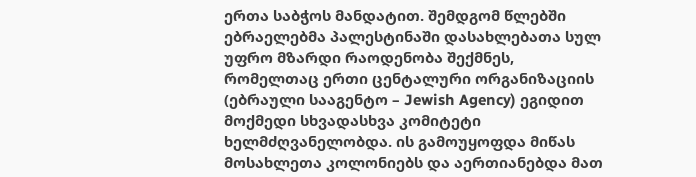ერთა საბჭოს მანდატით. შემდგომ წლებში ებრაელებმა პალესტინაში დასახლებათა სულ უფრო მზარდი რაოდენობა შექმნეს, რომელთაც ერთი ცენტალური ორგანიზაციის (ებრაული სააგენტო – Jewish Agency) ეგიდით მოქმედი სხვადასხვა კომიტეტი ხელმძღვანელობდა. ის გამოუყოფდა მიწას მოსახლეთა კოლონიებს და აერთიანებდა მათ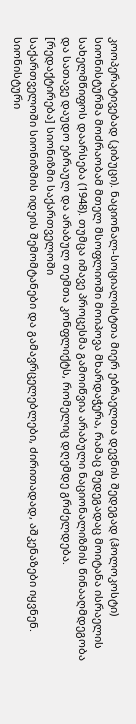კოოპერატივებად (კიბუცი). ნაციონალ-სოციალისტთა მიერ ებრაელთა დევნის შედეგად (ჰოლოკოსტი) სიონისტურმა მოძრაობამ მთელ მსოფლიოში მოიპოვა მხარდაჭერა, რამაც შედეგადაც მოიტანა ისრაელის სახელმწიფოს დაარსება (1948). თუმცა იმავე პროცესმა გამოიწვია არაბული ნაციონალიზმის წინააღმდეგობა და სათავე დაუდო ებრაულ და არაბულ თემთა კონფლიქტს, რომელიც დღემდე გრძელდება.
[რედაქტირება] სიონიზმი საქართველოში
საქართველოში სიონიზმის იდეის შემომტანები და გამავრცელებლები, ძირითადად, აშკენაზები იყვნენ. სიონისტური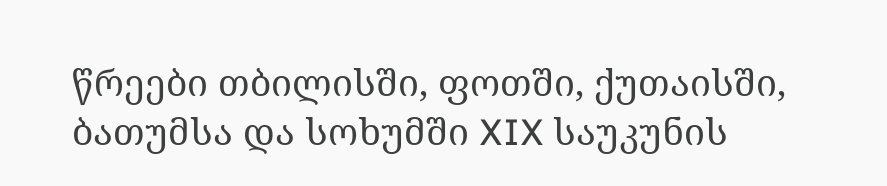წრეები თბილისში, ფოთში, ქუთაისში, ბათუმსა და სოხუმში XIX საუკუნის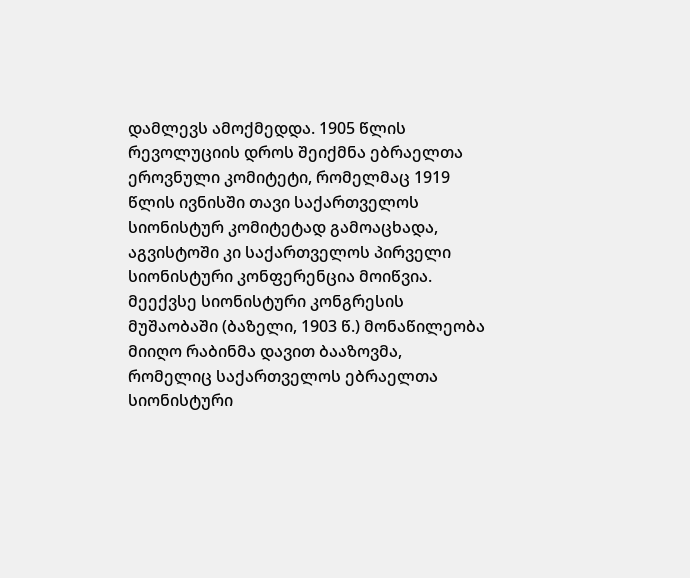დამლევს ამოქმედდა. 1905 წლის რევოლუციის დროს შეიქმნა ებრაელთა ეროვნული კომიტეტი, რომელმაც 1919 წლის ივნისში თავი საქართველოს სიონისტურ კომიტეტად გამოაცხადა, აგვისტოში კი საქართველოს პირველი სიონისტური კონფერენცია მოიწვია. მეექვსე სიონისტური კონგრესის მუშაობაში (ბაზელი, 1903 წ.) მონაწილეობა მიიღო რაბინმა დავით ბააზოვმა, რომელიც საქართველოს ებრაელთა სიონისტური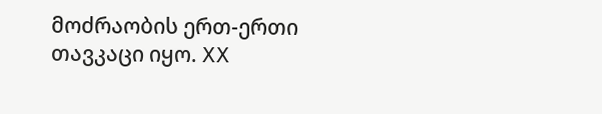მოძრაობის ერთ-ერთი თავკაცი იყო. XX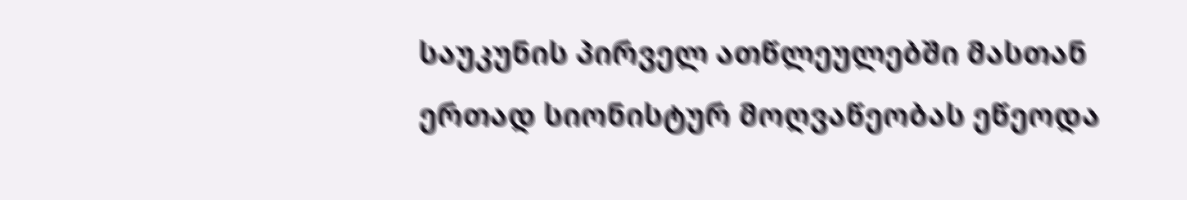საუკუნის პირველ ათწლეულებში მასთან ერთად სიონისტურ მოღვაწეობას ეწეოდა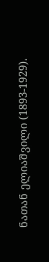ნათან ელიაშვილი (1893-1929).